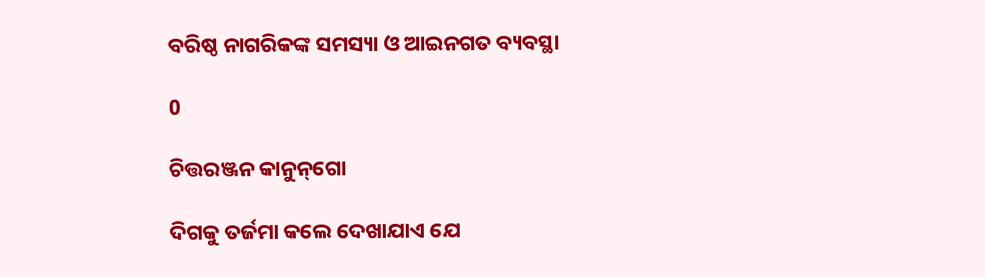ବରିଷ୍ଠ ନାଗରିକଙ୍କ ସମସ୍ୟା ଓ ଆଇନଗତ ବ୍ୟବସ୍ଥା

0

ଚିତ୍ତରଞ୍ଜନ କାନୁନ୍‌ଗୋ

ଦିଗକୁ ତର୍ଜମା କଲେ ଦେଖାଯାଏ ଯେ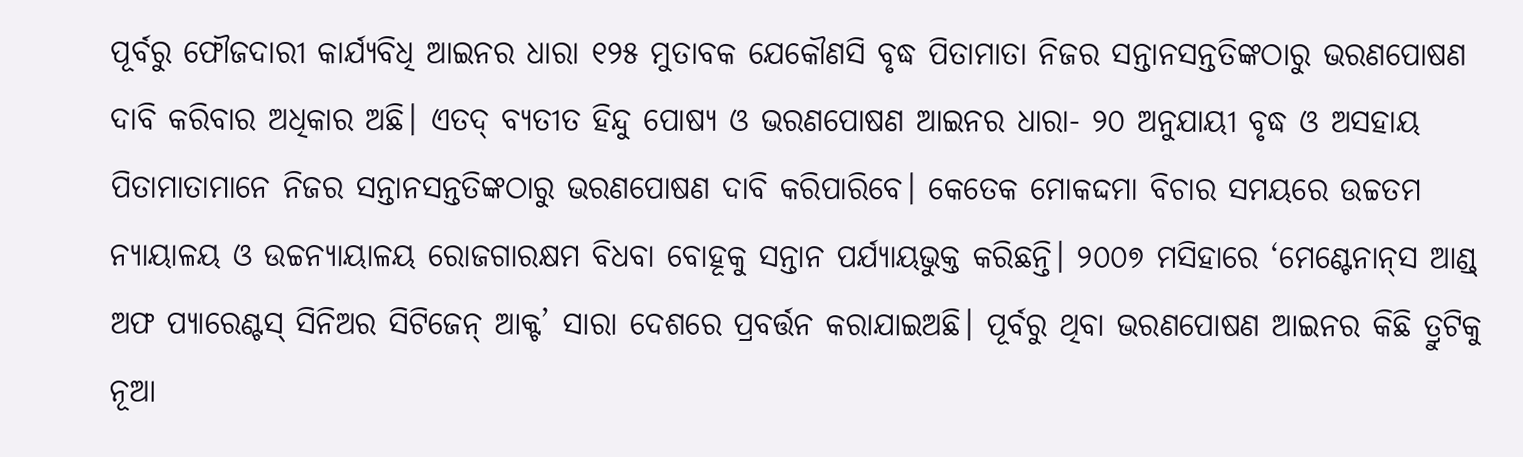ପୂର୍ବରୁ ଫୌଜଦାରୀ କାର୍ଯ୍ୟବିଧି ଆଇନର ଧାରା ୧୨୫ ମୁତାବକ ଯେକୌଣସି ବୃଦ୍ଧ ପିତାମାତା ନିଜର ସନ୍ତାନସନ୍ତତିଙ୍କଠାରୁ ଭରଣପୋଷଣ ଦାବି କରିବାର ଅଧିକାର ଅଛି। ଏତଦ୍‌ ବ୍ୟତୀତ ହିନ୍ଦୁ ପୋଷ୍ୟ ଓ ଭରଣପୋଷଣ ଆଇନର ଧାରା- ୨୦ ଅନୁଯାୟୀ ବୃଦ୍ଧ ଓ ଅସହାୟ ପିତାମାତାମାନେ ନିଜର ସନ୍ତାନସନ୍ତତିଙ୍କଠାରୁ ଭରଣପୋଷଣ ଦାବି କରିପାରିବେ। କେତେକ ମୋକଦ୍ଦମା ବିଚାର ସମୟରେ ଉଚ୍ଚତମ ନ୍ୟାୟାଳୟ ଓ ଉଚ୍ଚନ୍ୟାୟାଳୟ ରୋଜଗାରକ୍ଷମ ବିଧବା ବୋହୂକୁ ସନ୍ତାନ ପର୍ଯ୍ୟାୟଭୁକ୍ତ କରିଛନ୍ତି। ୨୦୦୭ ମସିହାରେ ‘ମେଣ୍ଟେନାନ୍‌ସ ଆଣ୍ଡ୍‌ ଅଫ ପ୍ୟାରେଣ୍ଟସ୍‌ ସିନିଅର ସିଟିଜେନ୍‌ ଆକ୍ଟ’ ସାରା ଦେଶରେ ପ୍ରବର୍ତ୍ତନ କରାଯାଇଅଛି। ପୂର୍ବରୁ ଥିବା ଭରଣପୋଷଣ ଆଇନର କିଛି ତ୍ରୁଟିକୁ ନୂଆ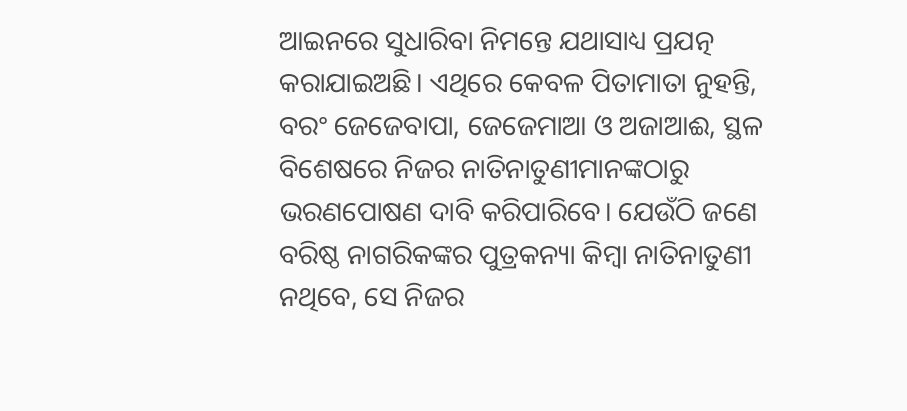ଆଇନରେ ସୁଧାରିବା ନିମନ୍ତେ ଯଥାସାଧ୍ୟ ପ୍ରଯତ୍ନ କରାଯାଇଅଛି। ଏଥିରେ କେବଳ ପିତାମାତା ନୁହନ୍ତି, ବରଂ ଜେଜେବାପା, ଜେଜେମାଆ ଓ ଅଜାଆଈ, ସ୍ଥଳ ବିଶେଷରେ ନିଜର ନାତିନାତୁଣୀମାନଙ୍କଠାରୁ ଭରଣପୋଷଣ ଦାବି କରିପାରିବେ। ଯେଉଁଠି ଜଣେ ବରିଷ୍ଠ ନାଗରିକଙ୍କର ପୁତ୍ରକନ୍ୟା କିମ୍ବା ନାତିନାତୁଣୀ ନଥିବେ, ସେ ନିଜର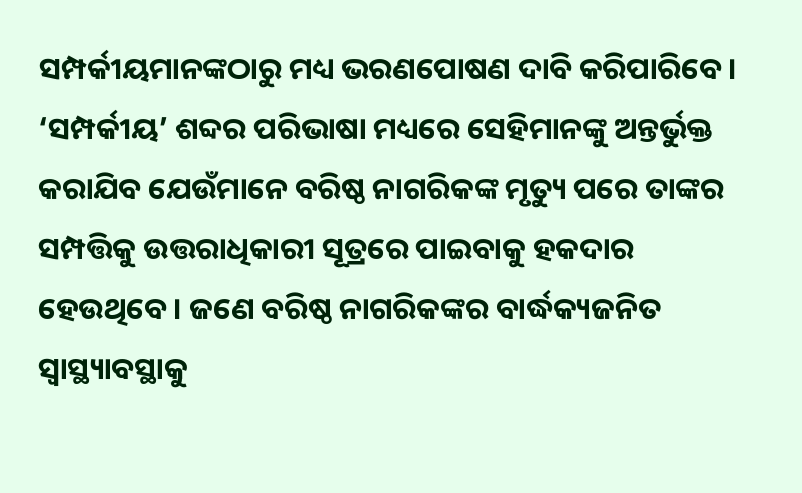ସମ୍ପର୍କୀୟମାନଙ୍କଠାରୁ ମଧ୍ୟ ଭରଣପୋଷଣ ଦାବି କରିପାରିବେ। ‘ସମ୍ପର୍କୀୟ’ ଶବ୍ଦର ପରିଭାଷା ମଧ୍ୟରେ ସେହିମାନଙ୍କୁ ଅନ୍ତର୍ଭୁକ୍ତ କରାଯିବ ଯେଉଁମାନେ ବରିଷ୍ଠ ନାଗରିକଙ୍କ ମୃତ୍ୟୁ ପରେ ତାଙ୍କର ସମ୍ପତ୍ତିକୁ ଉତ୍ତରାଧିକାରୀ ସୂତ୍ରରେ ପାଇବାକୁ ହକଦାର ହେଉଥିବେ। ଜଣେ ବରିଷ୍ଠ ନାଗରିକଙ୍କର ବାର୍ଦ୍ଧକ୍ୟଜନିତ ସ୍ବାସ୍ଥ୍ୟାବସ୍ଥାକୁ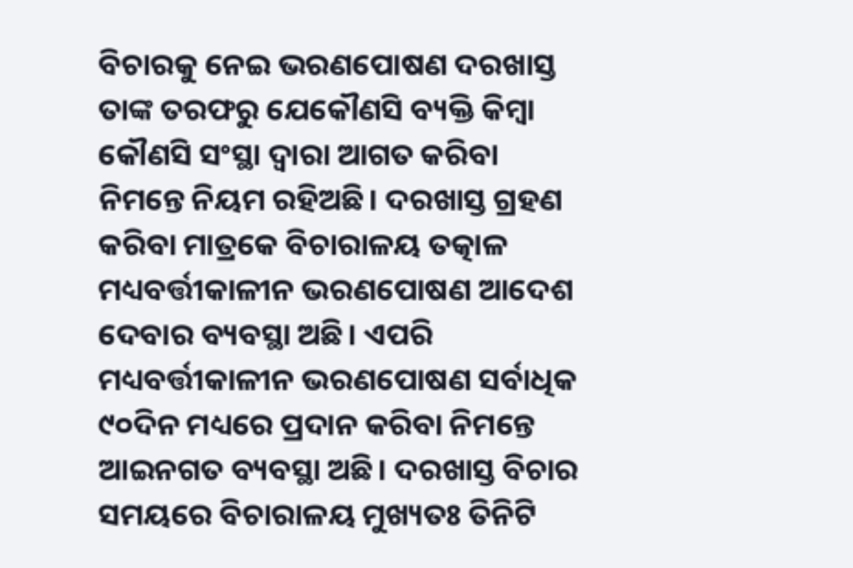ବିଚାରକୁ ନେଇ ଭରଣପୋଷଣ ଦରଖାସ୍ତ ତାଙ୍କ ତରଫରୁ ଯେକୌଣସି ବ୍ୟକ୍ତି କିମ୍ବା କୌଣସି ସଂସ୍ଥା ଦ୍ବାରା ଆଗତ କରିବା ନିମନ୍ତେ ନିୟମ ରହିଅଛି। ଦରଖାସ୍ତ ଗ୍ରହଣ କରିବା ମାତ୍ରକେ ବିଚାରାଳୟ ତତ୍କାଳ ମଧ୍ୟବର୍ତ୍ତୀକାଳୀନ ଭରଣପୋଷଣ ଆଦେଶ ଦେବାର ବ୍ୟବସ୍ଥା ଅଛି। ଏପରି ମଧ୍ୟବର୍ତ୍ତୀକାଳୀନ ଭରଣପୋଷଣ ସର୍ବାଧିକ ୯୦ଦିନ ମଧ୍ୟରେ ପ୍ରଦାନ କରିବା ନିମନ୍ତେ ଆଇନଗତ ବ୍ୟବସ୍ଥା ଅଛି। ଦରଖାସ୍ତ ବିଚାର ସମୟରେ ବିଚାରାଳୟ ମୁଖ୍ୟତଃ ତିନିଟି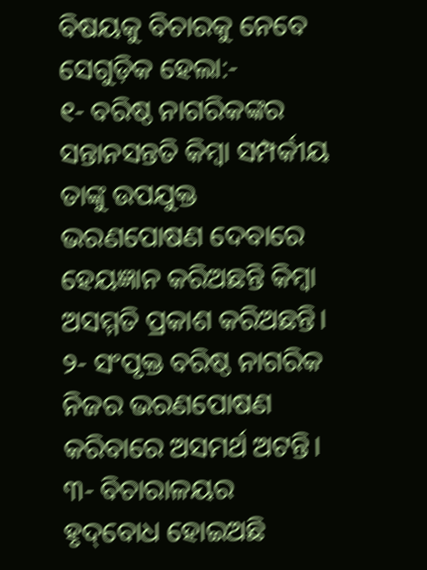ବିଷୟକୁ ବିଚାରକୁ ନେବେ ସେଗୁଡ଼ିକ ହେଲା:-
୧- ବରିଷ୍ଠ ନାଗରିକଙ୍କର ସନ୍ତାନସନ୍ତତି କିମ୍ବା ସମ୍ପର୍କୀୟ ତାଙ୍କୁ ଉପଯୁକ୍ତ ଭରଣପୋଷଣ ଦେବାରେ ହେୟଜ୍ଞାନ କରିଅଛନ୍ତି କିମ୍ବା ଅସମ୍ମତି ପ୍ରକାଶ କରିଅଛନ୍ତି।
୨- ସଂପୃକ୍ତ ବରିଷ୍ଠ ନାଗରିକ ନିଜର ଭରଣପୋଷଣ କରିବାରେ ଅସମର୍ଥ ଅଟନ୍ତି।
୩- ବିଚାରାଳୟର ହୃଦ୍‌ବୋଧ ହୋଇଅଛି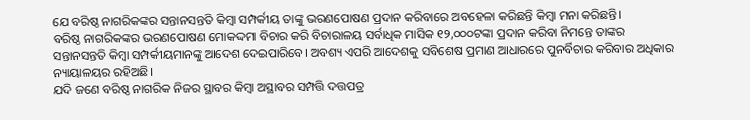ଯେ ବରିଷ୍ଠ ନାଗରିକଙ୍କର ସନ୍ତାନସନ୍ତତି କିମ୍ବା ସମ୍ପର୍କୀୟ ତାଙ୍କୁ ଭରଣପୋଷଣ ପ୍ରଦାନ କରିବାରେ ଅବହେଳା କରିଛନ୍ତି କିମ୍ବା ମନା କରିଛନ୍ତି।
ବରିଷ୍ଠ ନାଗରିକଙ୍କର ଭରଣପୋଷଣ ମୋକଦ୍ଦମା ବିଚାର କରି ବିଚାରାଳୟ ସର୍ବାଧିକ ମାସିକ ୧୨,୦୦୦ଟଙ୍କା ପ୍ରଦାନ କରିବା ନିମନ୍ତେ ତାଙ୍କର ସନ୍ତାନସନ୍ତତି କିମ୍ବା ସମ୍ପର୍କୀୟମାନଙ୍କୁ ଆଦେଶ ଦେଇପାରିବେ। ଅବଶ୍ୟ ଏପରି ଆଦେଶକୁ ସବିଶେଷ ପ୍ରମାଣ ଆଧାରରେ ପୁନର୍ବିଚାର କରିବାର ଅଧିକାର ନ୍ୟାୟାଳୟର ରହିଅଛି।
ଯଦି ଜଣେ ବରିଷ୍ଠ ନାଗରିକ ନିଜର ସ୍ଥାବର କିମ୍ବା ଅସ୍ଥାବର ସମ୍ପତ୍ତି ଦତ୍ତପତ୍ର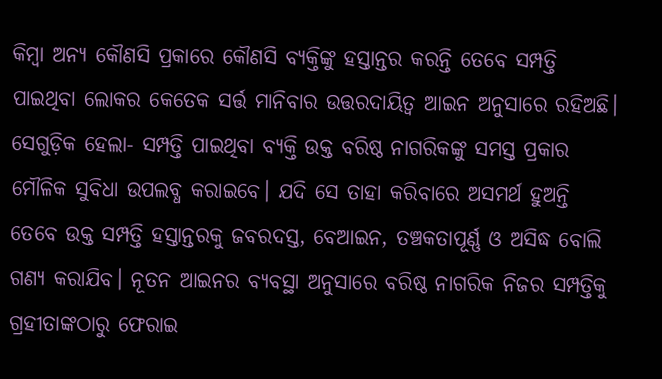କିମ୍ବା ଅନ୍ୟ କୌଣସି ପ୍ରକାରେ କୌଣସି ବ୍ୟକ୍ତିଙ୍କୁ ହସ୍ତାନ୍ତର କରନ୍ତି ତେବେ ସମ୍ପତ୍ତି ପାଇଥିବା ଲୋକର କେତେକ ସର୍ତ୍ତ ମାନିବାର ଉତ୍ତରଦାୟିତ୍ବ ଆଇନ ଅନୁସାରେ ରହିଅଛି। ସେଗୁଡ଼ିକ ହେଲା- ସମ୍ପତ୍ତି ପାଇଥିବା ବ୍ୟକ୍ତି ଉକ୍ତ ବରିଷ୍ଠ ନାଗରିକଙ୍କୁ ସମସ୍ତ ପ୍ରକାର ମୌଳିକ ସୁବିଧା ଉପଲବ୍ଧ କରାଇବେ। ଯଦି ସେ ତାହା କରିବାରେ ଅସମର୍ଥ ହୁଅନ୍ତି ତେବେ ଉକ୍ତ ସମ୍ପତ୍ତି ହସ୍ତାନ୍ତରକୁ ଜବରଦସ୍ତ, ବେଆଇନ, ତଞ୍ଚକତାପୂର୍ଣ୍ଣ ଓ ଅସିଦ୍ଧ ବୋଲି ଗଣ୍ୟ କରାଯିବ। ନୂତନ ଆଇନର ବ୍ୟବସ୍ଥା ଅନୁସାରେ ବରିଷ୍ଠ ନାଗରିକ ନିଜର ସମ୍ପତ୍ତିକୁ ଗ୍ରହୀତାଙ୍କଠାରୁ ଫେରାଇ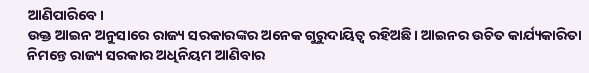ଆଣିପାରିବେ।
ଉକ୍ତ ଆଇନ ଅନୁସାରେ ରାଜ୍ୟ ସରକାରଙ୍କର ଅନେକ ଗୁରୁଦାୟିତ୍ବ ରହିଅଛି। ଆଇନର ଉଚିତ କାର୍ଯ୍ୟକାରିତା ନିମନ୍ତେ ରାଜ୍ୟ ସରକାର ଅଧିନିୟମ ଆଣିବାର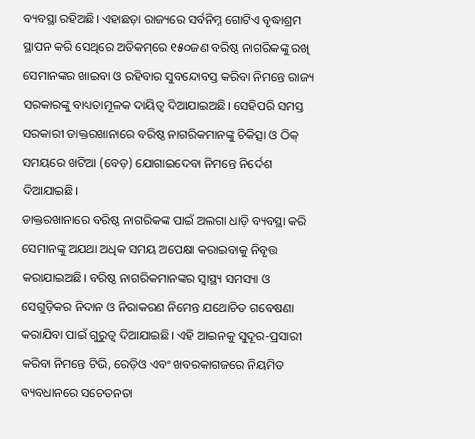ବ୍ୟବସ୍ଥା ରହିଅଛି। ଏହାଛଡ଼ା ରାଜ୍ୟରେ ସର୍ବନିମ୍ନ ଗୋଟିଏ ବୃଦ୍ଧାଶ୍ରମ ସ୍ଥାପନ କରି ସେଥିରେ ଅତିକମ୍‌ରେ ୧୫୦ଜଣ ବରିଷ୍ଠ ନାଗରିକଙ୍କୁ ରଖି ସେମାନଙ୍କର ଖାଇବା ଓ ରହିବାର ସୁବନ୍ଦୋବସ୍ତ କରିବା ନିମନ୍ତେ ରାଜ୍ୟ ସରକାରଙ୍କୁ ବାଧ୍ୟତାମୂଳକ ଦାୟିତ୍ବ ଦିଆଯାଇଅଛି। ସେହିପରି ସମସ୍ତ ସରକାରୀ ଡାକ୍ତରଖାନାରେ ବରିଷ୍ଠ ନାଗରିକମାନଙ୍କୁ ଚିକିତ୍ସା ଓ ଠିକ୍‌ ସମୟରେ ଖଟିଆ (ବେଡ଼) ଯୋଗାଇଦେବା ନିମନ୍ତେ ନିର୍ଦେଶ ଦିଆଯାଇଛି।
ଡାକ୍ତରଖାନାରେ ବରିଷ୍ଠ ନାଗରିକଙ୍କ ପାଇଁ ଅଲଗା ଧାଡ଼ି ବ୍ୟବସ୍ଥା କରି ସେମାନଙ୍କୁ ଅଯଥା ଅଧିକ ସମୟ ଅପେକ୍ଷା କରାଇବାକୁ ନିବୃତ୍ତ କରାଯାଇଅଛି। ବରିଷ୍ଠ ନାଗରିକମାନଙ୍କର ସ୍ବାସ୍ଥ୍ୟ ସମସ୍ୟା ଓ ସେଗୁଡ଼ିକର ନିଦାନ ଓ ନିରାକରଣ ନିମ‌େ‌ନ୍ତ ଯଥୋଚିତ ଗବେଷଣା କରାଯିବା ପାଇଁ ଗୁରୁତ୍ବ ଦିଆଯାଇଛି। ଏହି ଆଇନକୁ ସୁଦୂର-ପ୍ରସାରୀ କରିବା ନିମନ୍ତେ ଟିଭି, ରେଡ଼ିଓ ଏବଂ ଖବରକାଗଜରେ ନିୟମିତ ବ୍ୟବଧାନରେ ସଚେତନତା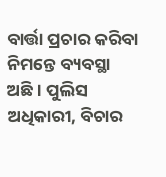ବାର୍ତ୍ତା ପ୍ରଚାର କରିବା ନିମନ୍ତେ ବ୍ୟବସ୍ଥା ଅଛି। ପୁଲିସ ଅଧିକାରୀ, ବିଚାର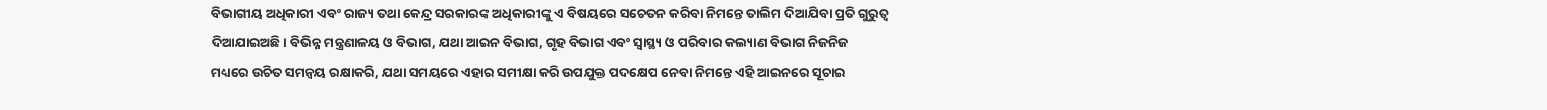ବିଭାଗୀୟ ଅଧିକାରୀ ଏବଂ ରାଜ୍ୟ ତଥା କେନ୍ଦ୍ର ସରକାରଙ୍କ ଅଧିକାରୀଙ୍କୁ ଏ ବିଷୟରେ ସଚେତନ କରିବା ନିମନ୍ତେ ତାଲିମ ଦିଆଯିବା ପ୍ରତି ଗୁରୁତ୍ବ ଦିଆଯାଇଅଛି। ବିଭିନ୍ନ ମନ୍ତ୍ରଣାଳୟ ଓ ବିଭାଗ, ଯଥା ଆଇନ ବିଭାଗ, ଗୃହ ବିଭାଗ ଏବଂ ସ୍ବାସ୍ଥ୍ୟ ଓ ପରିବାର କଲ୍ୟାଣ ବିଭାଗ ନିଜନିଜ ମଧ୍ୟରେ ଉଚିତ ସମନ୍ବୟ ରକ୍ଷାକରି, ଯଥା ସମୟରେ ଏହାର ସମୀକ୍ଷା କରି ଉପଯୁକ୍ତ ପଦକ୍ଷେପ ନେବା ନିମନ୍ତେ ଏହି ଆଇନରେ ସୂଚାଇ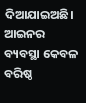ଦିଆଯାଇଅଛି। ଆଇନର ବ୍ୟବସ୍ଥା କେବଳ ବରିଷ୍ଠ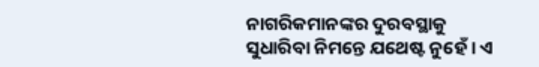ନାଗରିକମାନଙ୍କର ଦୁରବସ୍ଥାକୁ ସୁଧାରିବା ନିମନ୍ତେ ଯଥେଷ୍ଟ ନୁହେଁ। ଏ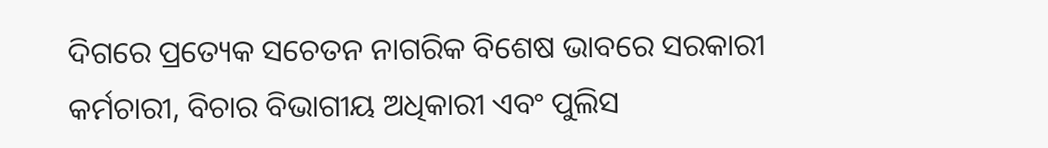ଦିଗରେ ପ୍ରତ୍ୟେକ ସଚେତନ ନାଗରିକ ବିଶେଷ ଭାବରେ ସରକାରୀ କର୍ମଚାରୀ, ବିଚାର ବିଭାଗୀୟ ଅଧିକାରୀ ଏବଂ ପୁଲିସ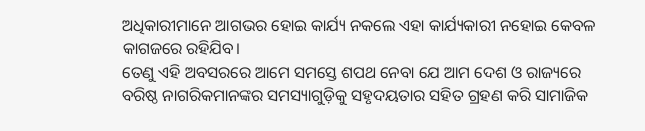ଅଧିକାରୀମାନେ ଆଗଭର ହୋଇ କାର୍ଯ୍ୟ ନକଲେ ଏହା କାର୍ଯ୍ୟକାରୀ ନହୋଇ କେବଳ କାଗଜରେ ରହିଯିବ।
ତେଣୁ ଏହି ଅବସରରେ ଆମେ ସମସ୍ତେ ଶପଥ ନେବା ଯେ ଆମ ଦେଶ ଓ ରାଜ୍ୟରେ ବରିଷ୍ଠ ନାଗରିକମାନଙ୍କର ସମସ୍ୟାଗୁଡ଼ିକୁ ସହୃଦୟତାର ସହିତ ଗ୍ରହଣ କରି ସାମାଜିକ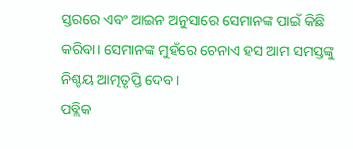ସ୍ତରରେ ଏବଂ ଆଇନ ଅନୁସାରେ ସେମାନଙ୍କ ପାଇଁ କିଛି କରିବା। ସେମାନଙ୍କ ମୁହଁରେ ଚେନାଏ ହସ ଆମ ସମସ୍ତଙ୍କୁ ନିଶ୍ଚୟ ଆତ୍ମତୃପ୍ତି ଦେବ।
ପବ୍ଲିକ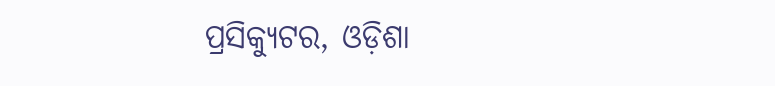ପ୍ରସିକ୍ୟୁଟର, ଓଡ଼ିଶା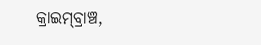କ୍ରାଇମ୍‌ବ୍ରାଞ୍ଚ,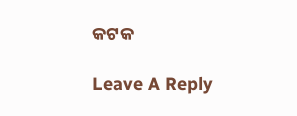କଟକ

Leave A Reply